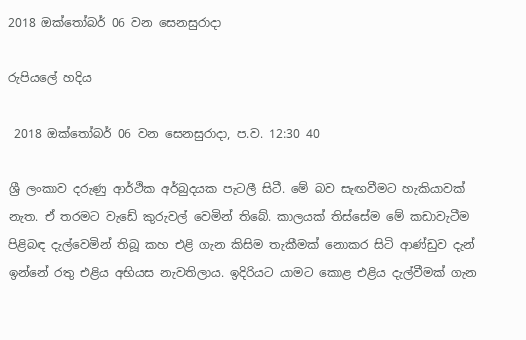2018 ඔක්තෝබර් 06 වන සෙනසුරාදා

රුපියලේ හදිය

 2018 ඔක්තෝබර් 06 වන සෙනසුරාදා, ප.ව. 12:30 40

ශ්‍රී ලංකාව දරුණු ආර්ථික අර්බුදයක පැටලී සිටී. මේ බව සැඟවීමට හැකියාවක් නැත. ඒ තරමට වැඩේ කුරුවල් වෙමින් තිබේ. කාලයක් තිස්සේම මේ කඩාවැටීම පිළිබඳ දැල්වෙමින් තිබූ කහ එළි ගැන කිසිම තැකීමක් නොකර සිටි ආණ්ඩුව දැන් ඉන්නේ රතු එළිය අභියස නැවතිලාය. ඉදිරියට යාමට කොළ එළිය දැල්වීමක් ගැන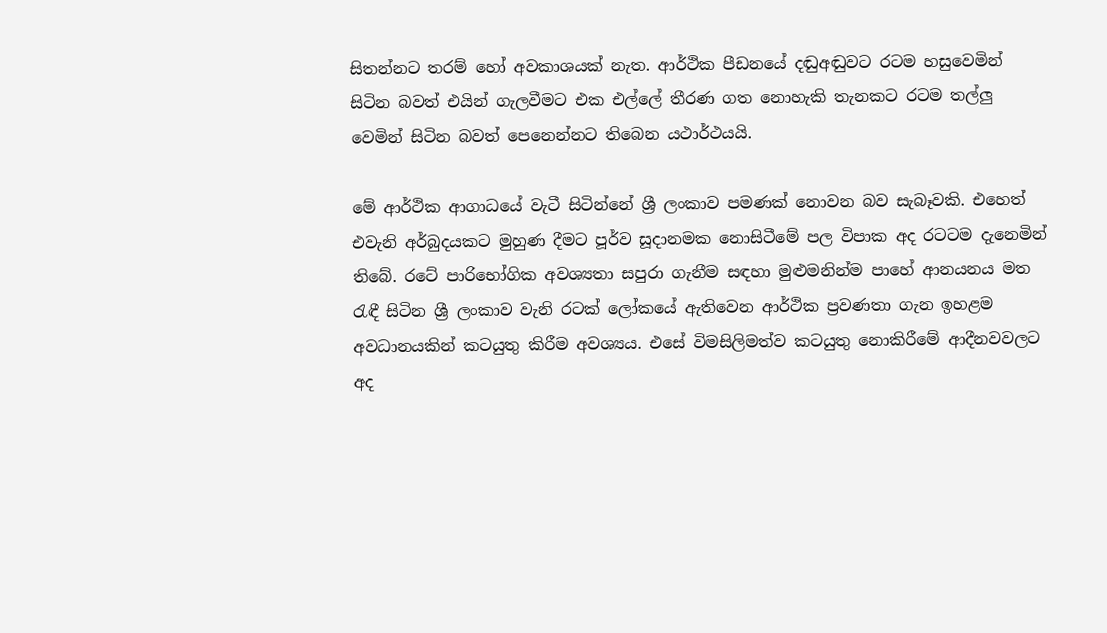සිතන්නට තරම් හෝ අවකාශයක් නැත. ආර්ථික පීඩනයේ දඬුඅඬුවට රටම හසුවෙමින් සිටින බවත් එයින් ගැලවීමට එක එල්ලේ තීරණ ගත නොහැකි තැනකට රටම තල්ලු වෙමින් සිටින බවත් පෙනෙන්නට තිබෙන යථාර්ථයයි.

මේ ආර්ථික ආගාධයේ වැටී සිටින්නේ ශ්‍රී ලංකාව පමණක් නොවන බව සැබෑවකි. එහෙත් එවැනි අර්බුදයකට මුහුණ දීමට පූර්ව සූදානමක නොසිටීමේ පල විපාක අද රටටම දැනෙමින් තිබේ. රටේ පාරිභෝගික අවශ්‍යතා සපුරා ගැනීම සඳහා මුළුමනින්ම පාහේ ආනයනය මත රැඳී සිටින ශ්‍රී ලංකාව වැනි රටක් ලෝකයේ ඇතිවෙන ආර්ථික ප්‍රවණතා ගැන ඉහළම අවධානයකින් කටයුතු කිරීම අවශ්‍යය. එසේ විමසිලිමත්ව කටයුතු නොකිරීමේ ආදීනවවලට අද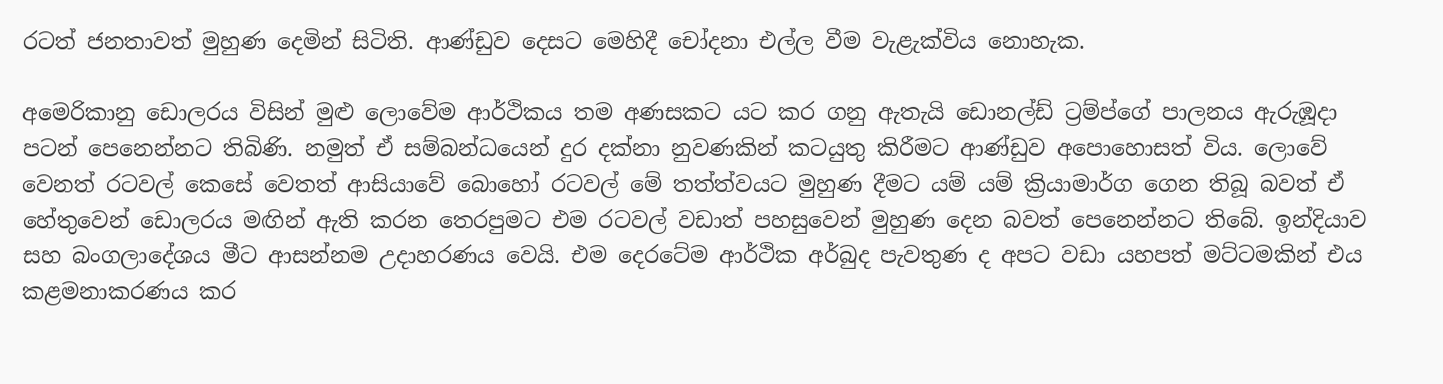රටත් ජනතාවත් මුහුණ දෙමින් සිටිති. ආණ්ඩුව දෙසට මෙහිදී චෝදනා එල්ල වීම වැළැක්විය නොහැක.

අමෙරිකානු ඩොලරය විසින් මුළු ලොවේම ආර්ථිකය තම අණසකට යට කර ගනු ඇතැයි ඩොනල්ඩ් ට්‍රම්ප්ගේ පාලනය ඇරුඹූදා පටන් පෙනෙන්නට තිබිණි. නමුත් ඒ සම්බන්ධයෙන් දුර දක්නා නුවණකින් කටයුතු කිරීමට ආණ්ඩුව අපොහොසත් විය. ලොවේ වෙනත් රටවල් කෙසේ වෙතත් ආසියාවේ බොහෝ රටවල් මේ තත්ත්වයට මුහුණ දීමට යම් යම් ක්‍රියාමාර්ග ගෙන තිබූ බවත් ඒ හේතුවෙන් ඩොලරය මඟින් ඇති කරන තෙරපුමට එම රටවල් වඩාත් පහසුවෙන් මුහුණ දෙන බවත් පෙනෙන්නට තිබේ. ඉන්දියාව සහ බංගලාදේශය මීට ආසන්නම උදාහරණය වෙයි. එම දෙරටේම ආර්ථික අර්බුද පැවතුණ ද අපට වඩා යහපත් මට්ටමකින් එය කළමනාකරණය කර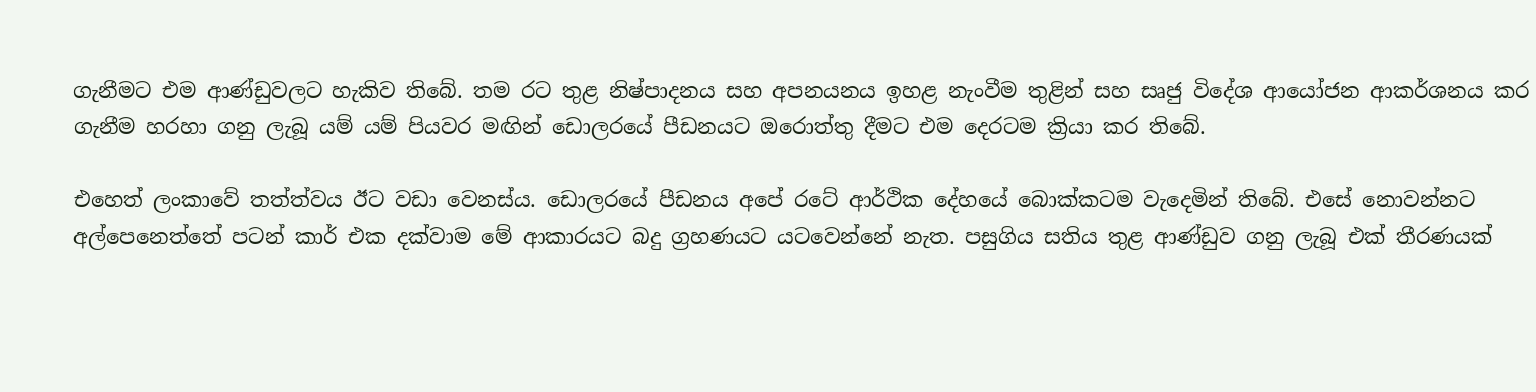ගැනීමට එම ආණ්ඩුවලට හැකිව තිබේ. තම රට තුළ නිෂ්පාදනය සහ අපනයනය ඉහළ නැංවීම තුළින් සහ සෘජු විදේශ ආයෝජන ආකර්ශනය කර ගැනීම හරහා ගනු ලැබූ යම් යම් පියවර මඟින් ඩොලරයේ පීඩනයට ඔරොත්තු දීමට එම දෙරටම ක්‍රියා කර තිබේ.

එහෙත් ලංකාවේ තත්ත්වය ඊට වඩා වෙනස්ය. ඩොලරයේ පීඩනය අපේ රටේ ආර්ථික දේහයේ බොක්කටම වැදෙමින් තිබේ. එසේ නොවන්නට අල්පෙනෙත්තේ පටන් කාර් එක දක්වාම මේ ආකාරයට බදු ග්‍රහණයට යටවෙන්නේ නැත. පසුගිය සතිය තුළ ආණ්ඩුව ගනු ලැබූ එක් තීරණයක්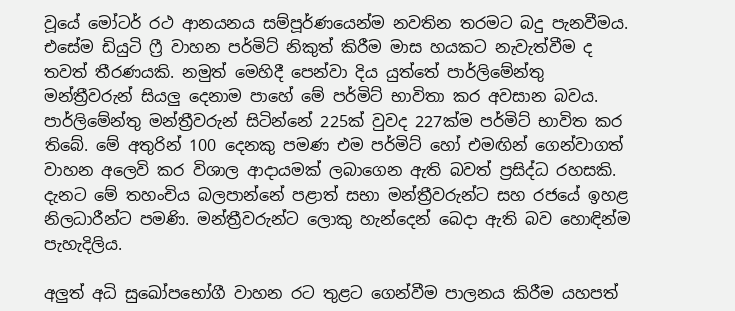වූයේ මෝටර් රථ ආනයනය සම්පූර්ණයෙන්ම නවතින තරමට බදු පැනවීමය. එසේම ඩියුටි ෆ්‍රී වාහන පර්මිට් නිකුත් කිරීම මාස හයකට නැවැත්වීම ද තවත් තීරණයකි. නමුත් මෙහිදී පෙන්වා දිය යුත්තේ පාර්ලිමේන්තු මන්ත්‍රීවරුන් සියලු දෙනාම පාහේ මේ පර්මිට් භාවිතා කර අවසාන බවය. පාර්ලිමේන්තු මන්ත්‍රීවරුන් සිටින්නේ 225ක් වුවද 227ක්ම පර්මිට් භාවිත කර තිබේ. මේ අතුරින් 100 දෙනකු පමණ එම පර්මිට් හෝ එමඟින් ගෙන්වාගත් වාහන අලෙවි කර විශාල ආදායමක් ලබාගෙන ඇති බවත් ප්‍රසිද්ධ රහසකි. දැනට මේ තහංචිය බලපාන්නේ පළාත් සභා මන්ත්‍රීවරුන්ට සහ රජයේ ඉහළ නිලධාරීන්ට පමණි. මන්ත්‍රීවරුන්ට ලොකු හැන්දෙන් බෙදා ඇති බව හොඳින්ම පැහැදිලිය.

අලුත් අධි සුඛෝපභෝගී වාහන රට තුළට ගෙන්වීම පාලනය කිරීම යහපත්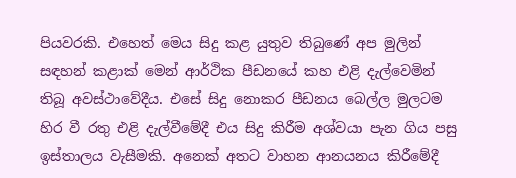පියවරකි. එහෙත් මෙය සිදු කළ යුතුව තිබුණේ අප මුලින් සඳහන් කළාක් මෙන් ආර්ථික පීඩනයේ කහ එළි දැල්වෙමින් තිබූ අවස්ථාවේදීය. එසේ සිදු නොකර පීඩනය බෙල්ල මුලටම හිර වී රතු එළි දැල්වීමේදී එය සිදු කිරීම අශ්වයා පැන ගිය පසු ඉස්තාලය වැසීමකි. අනෙක් අතට වාහන ආනයනය කිරීමේදී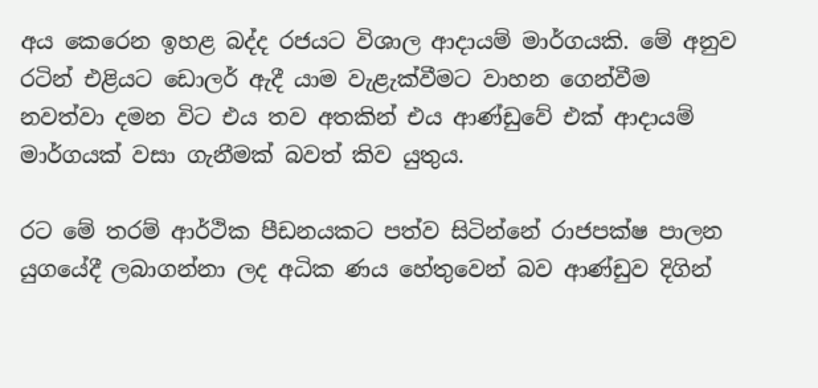අය කෙරෙන ඉහළ බද්ද රජයට විශාල ආදායම් මාර්ගයකි. මේ අනුව රටින් එළියට ඩොලර් ඇදී යාම වැළැක්වීමට වාහන ගෙන්වීම නවත්වා දමන විට එය තව අතකින් එය ආණ්ඩුවේ එක් ආදායම් මාර්ගයක් වසා ගැනීමක් බවත් කිව යුතුය.

රට මේ තරම් ආර්ථික පීඩනයකට පත්ව සිටින්නේ රාජපක්ෂ පාලන යුගයේදී ලබාගන්නා ලද අධික ණය හේතුවෙන් බව ආණ්ඩුව දිගින්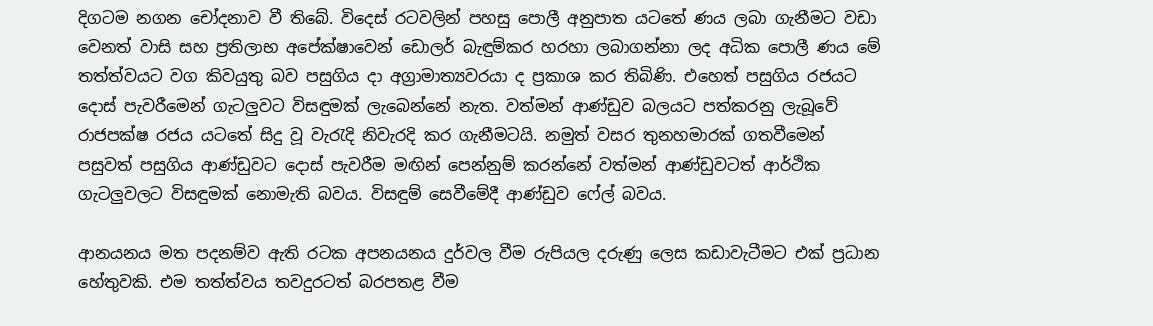දිගටම නගන චෝදනාව වී තිබේ. විදෙස් රටවලින් පහසු පොලී අනුපාත යටතේ ණය ලබා ගැනීමට වඩා වෙනත් වාසි සහ ප්‍රතිලාභ අපේක්ෂාවෙන් ඩොලර් බැඳුම්කර හරහා ලබාගන්නා ලද අධික පොලී ණය මේ තත්ත්වයට වග කිවයුතු බව පසුගිය දා අග්‍රාමාත්‍යවරයා ද ප්‍රකාශ කර තිබිණි. එහෙත් පසුගිය රජයට දොස් පැවරීමෙන් ගැටලුවට විසඳුමක් ලැබෙන්නේ නැත. වත්මන් ආණ්ඩුව බලයට පත්කරනු ලැබූවේ රාජපක්ෂ රජය යටතේ සිදු වූ වැරැදි නිවැරදි කර ගැනීමටයි. නමුත් වසර තුනහමාරක් ගතවීමෙන් පසුවත් පසුගිය ආණ්ඩුවට දොස් පැවරීම මඟින් පෙන්නුම් කරන්නේ වත්මන් ආණ්ඩුවටත් ආර්ථික ගැටලුවලට විසඳුමක් නොමැති බවය. විසඳුම් සෙවීමේදී ආණ්ඩුව ෆේල් බවය.

ආනයනය මත පදනම්ව ඇති රටක අපනයනය දුර්වල වීම රුපියල දරුණු ලෙස කඩාවැටීමට එක් ප්‍රධාන හේතුවකි. එම තත්ත්වය තවදුරටත් බරපතළ වීම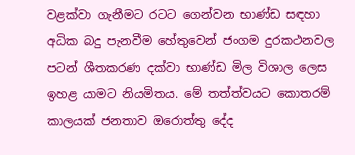වළක්වා ගැනීමට රටට ගෙන්වන භාණ්ඩ සඳහා අධික බදු පැනවීම හේතුවෙන් ජංගම දුරකථනවල පටන් ශීතකරණ දක්වා භාණ්ඩ මිල විශාල ලෙස ඉහළ යාමට නියමිතය. මේ තත්ත්වයට කොතරම් කාලයක් ජනතාව ඔරොත්තු දේද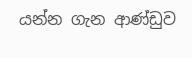යන්න ගැන ආණ්ඩුව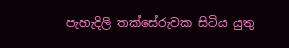පැහැදිලි තක්සේරුවක සිටිය යුතු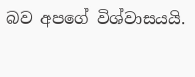බව අපගේ විශ්වාසයයි.